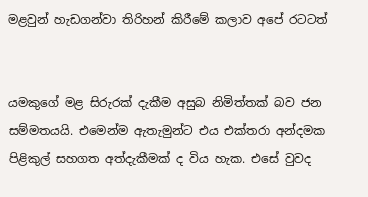මළවුන් හැඩගන්වා තිරිහන් කිරීමේ කලාව අපේ රටටත්


යමකුගේ මළ සිරුරක් දැකීම අසුබ නිමිත්තක් බව ජන සම්මතයයි. එමෙන්ම ඇතැමුන්ට එය එක්තරා අන්දමක පිළිකුල් සහගත අත්දැකීමක් ද විය හැක. එසේ වුවද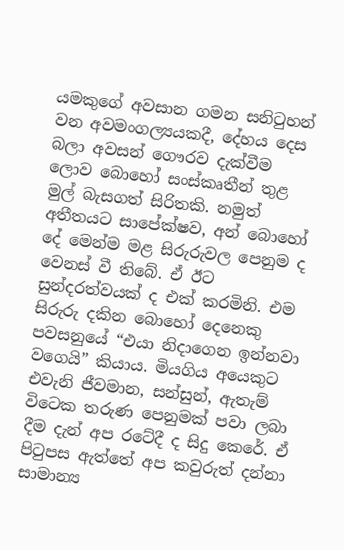යමකුගේ අවසාන ගමන සනිටුහන් වන අවමංගල්‍යයකදී, දේහය දෙස බලා අවසන් ගෞරව දැක්වීම ලොව බොහෝ සංස්කෘතීන් තුළ මුල් බැසගත් සිරිතකි. නමුත් අතීතයට සාපේක්ෂව, අන් බොහෝ දේ මෙන්ම මළ සිරුරුවල පෙනුම ද වෙනස් වී තිබේ. ඒ ඊට සුන්දරත්වයක් ද එක් කරමිනි. එම සිරුරු දකින බොහෝ දෙනෙකු පවසනුයේ “එයා නිදාගෙන ඉන්නවා වගෙයි” කියාය. මියගිය අයෙකුට එවැනි ජීවමාන, සන්සුන්, ඇතැම් විටෙක තරුණ පෙනුමක් පවා ලබා දීම දැන් අප රටේදී ද සිදු කෙරේ. ඒ පිටුපස ඇත්තේ අප කවුරුත් දන්නා සාමාන්‍ය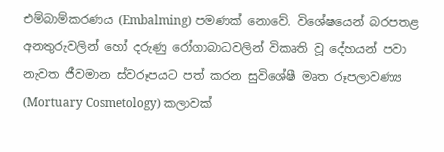එම්බාම්කරණය (Embalming) පමණක් නොවේ. විශේෂයෙන් බරපතළ අනතුරුවලින් හෝ දරුණු රෝගාබාධවලින් විකෘති වූ දේහයන් පවා නැවත ජීවමාන ස්වරූපයට පත් කරන සුවිශේෂී මෘත රූපලාවණ්‍ය (Mortuary Cosmetology) කලාවක්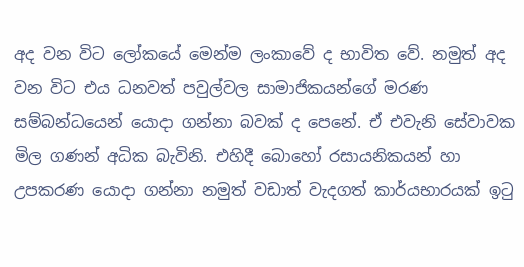අද වන විට ලෝකයේ මෙන්ම ලංකාවේ ද භාවිත වේ. නමුත් අද වන විට එය ධනවත් පවුල්වල සාමාජිකයන්ගේ මරණ සම්බන්ධයෙන් යොදා ගන්නා බවක් ද පෙනේ. ඒ එවැනි සේවාවක මිල ගණන් අධික බැවිනි. එහිදී බොහෝ රසායනිකයන් හා උපකරණ යොදා ගන්නා නමුත් වඩාත් වැදගත් කාර්යභාරයක් ඉටු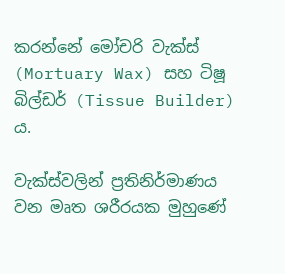කරන්නේ මෝචරි වැක්ස් (Mortuary Wax) සහ ටිෂූ බිල්ඩර් (Tissue Builder) ය.

වැක්ස්වලින් ප්‍රතිනිර්මාණය වන මෘත ශරීරයක මුහුණේ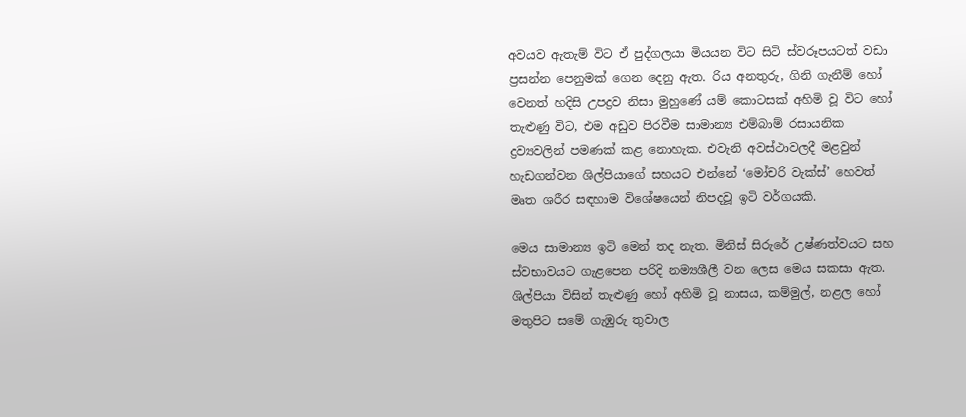අවයව ඇතැම් විට ඒ පුද්ගලයා මියයන විට සිටි ස්වරූපයටත් වඩා ප්‍රසන්න පෙනුමක් ගෙන දෙනු ඇත. රිය අනතුරු, ගිනි ගැනීම් හෝ වෙනත් හදිසි උපද්‍රව නිසා මුහුණේ යම් කොටසක් අහිමි වූ විට හෝ තැළුණු විට, එම අඩුව පිරවීම සාමාන්‍ය එම්බාම් රසායනික ද්‍රව්‍යවලින් පමණක් කළ නොහැක. එවැනි අවස්ථාවලදී මළවුන් හැඩගන්වන ශිල්පියාගේ සහයට එන්නේ ‘මෝචරි වැක්ස්’ හෙවත් මෘත ශරීර සඳහාම විශේෂයෙන් නිපදවූ ඉටි වර්ගයකි.

මෙය සාමාන්‍ය ඉටි මෙන් තද නැත. මිනිස් සිරුරේ උෂ්ණත්වයට සහ ස්වභාවයට ගැළපෙන පරිදි නම්‍යශීලී වන ලෙස මෙය සකසා ඇත. ශිල්පියා විසින් තැළුණු හෝ අහිමි වූ නාසය, කම්මුල්, නළල හෝ මතුපිට සමේ ගැඹුරු තුවාල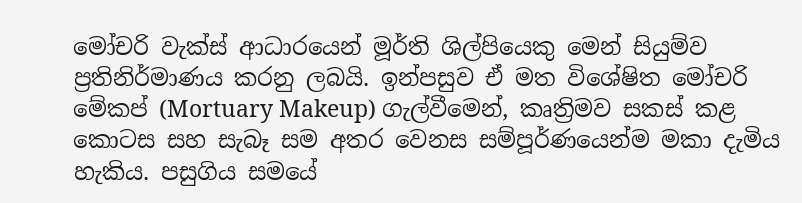මෝචරි වැක්ස් ආධාරයෙන් මූර්ති ශිල්පියෙකු මෙන් සියුම්ව ප්‍රතිනිර්මාණය කරනු ලබයි. ඉන්පසුව ඒ මත විශේෂිත මෝචරි මේකප් (Mortuary Makeup) ගැල්වීමෙන්, කෘත්‍රිමව සකස් කළ කොටස සහ සැබෑ සම අතර වෙනස සම්පූර්ණයෙන්ම මකා දැමිය හැකිය. පසුගිය සමයේ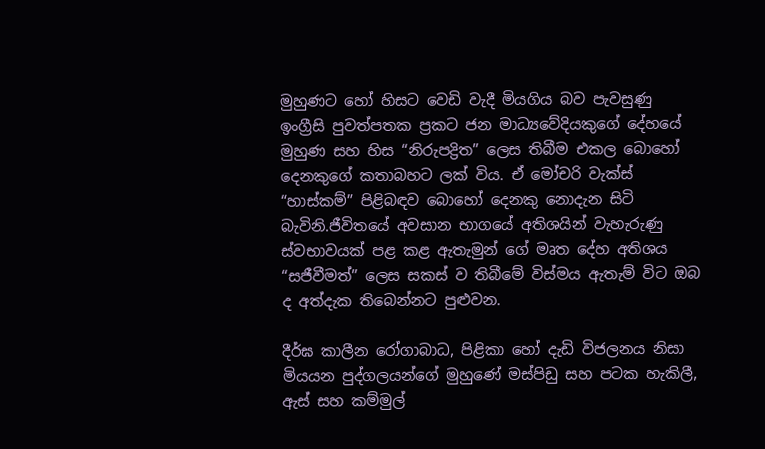මුහුණට හෝ හිසට වෙඩි වැදී මියගිය බව පැවසුණු ඉංග්‍රීසි පුවත්පතක ප්‍රකට ජන මාධ්‍යවේදියකුගේ දේහයේ මුහුණ සහ හිස “නිරුපද්‍රිත” ලෙස තිබීම එකල බොහෝ දෙනකුගේ කතාබහට ලක් විය. ඒ මෝචරි වැක්ස් “හාස්කම්” පිළිබඳව බොහෝ දෙනකු නොදැන සිටි බැවිනි.ජීවිතයේ අවසාන භාගයේ අතිශයින් වැහැරුණු ස්වභාවයක් පළ කළ ඇතැමුන් ගේ මෘත දේහ අතිශය “සජීවීමත්” ලෙස සකස් ව තිබීමේ විස්මය ඇතැම් විට ඔබ ද අත්දැක තිබෙන්නට පුළුවන.

දීර්ඝ කාලීන රෝගාබාධ, පිළිකා හෝ දැඩි විජලනය නිසා මියයන පුද්ගලයන්ගේ මුහුණේ මස්පිඩු සහ පටක හැකිලී, ඇස් සහ කම්මුල්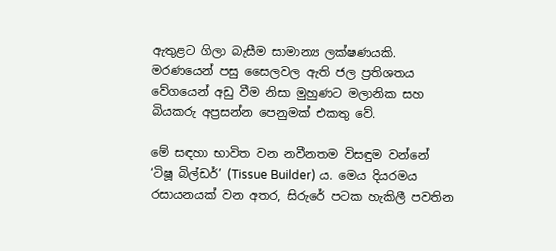ඇතුළට ගිලා බැසීම සාමාන්‍ය ලක්ෂණයකි. මරණයෙන් පසු සෛලවල ඇති ජල ප්‍රතිශතය වේගයෙන් අඩු වීම නිසා මුහුණට මලානික සහ බියකරු අප්‍රසන්න පෙනුමක් එකතු වේ.

මේ සඳහා භාවිත වන නවීනතම විසඳුම වන්නේ ‘ටිෂූ බිල්ඩර්’ (Tissue Builder) ය. මෙය දියරමය රසායනයක් වන අතර, සිරුරේ පටක හැකිලී පවතින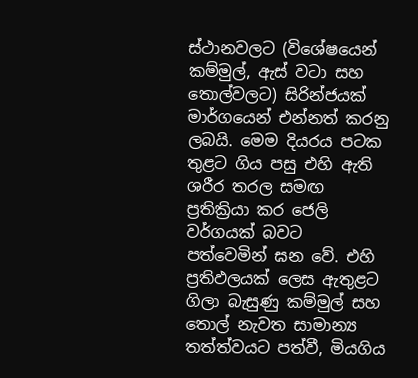ස්ථානවලට (විශේෂයෙන් කම්මුල්, ඇස් වටා සහ තොල්වලට) සිරින්ජයක් මාර්ගයෙන් එන්නත් කරනු ලබයි. මෙම දියරය පටක තුළට ගිය පසු එහි ඇති ශරීර තරල සමඟ ප්‍රතික්‍රියා කර ජෙලි වර්ගයක් බවට පත්වෙමින් ඝන වේ. එහි ප්‍රතිඵලයක් ලෙස ඇතුළට ගිලා බැසුණු කම්මුල් සහ තොල් නැවත සාමාන්‍ය තත්ත්වයට පත්වී, මියගිය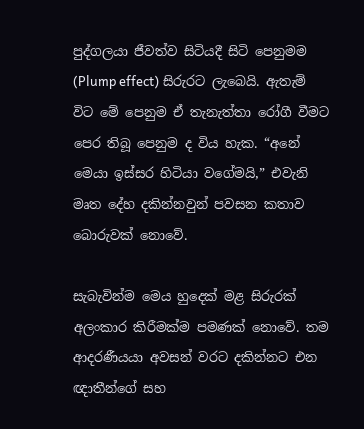පුද්ගලයා ජීවත්ව සිටියදී සිටි පෙනුමම (Plump effect) සිරුරට ලැබෙයි. ඇතැම් විට මේ පෙනුම ඒ තැනැත්තා රෝගී වීමට පෙර තිබූ පෙනුම ද විය හැක. “අනේ මෙයා ඉස්සර හිටියා වගේමයි,” එවැනි මෘත දේහ දකින්නවුන් පවසන කතාව බොරුවක් නොවේ.

සැබැවින්ම මෙය හුදෙක් මළ සිරුරක් අලංකාර කිරීමක්ම පමණක් නොවේ. තම ආදරණීයයා අවසන් වරට දකින්නට එන ඥාතීන්ගේ සහ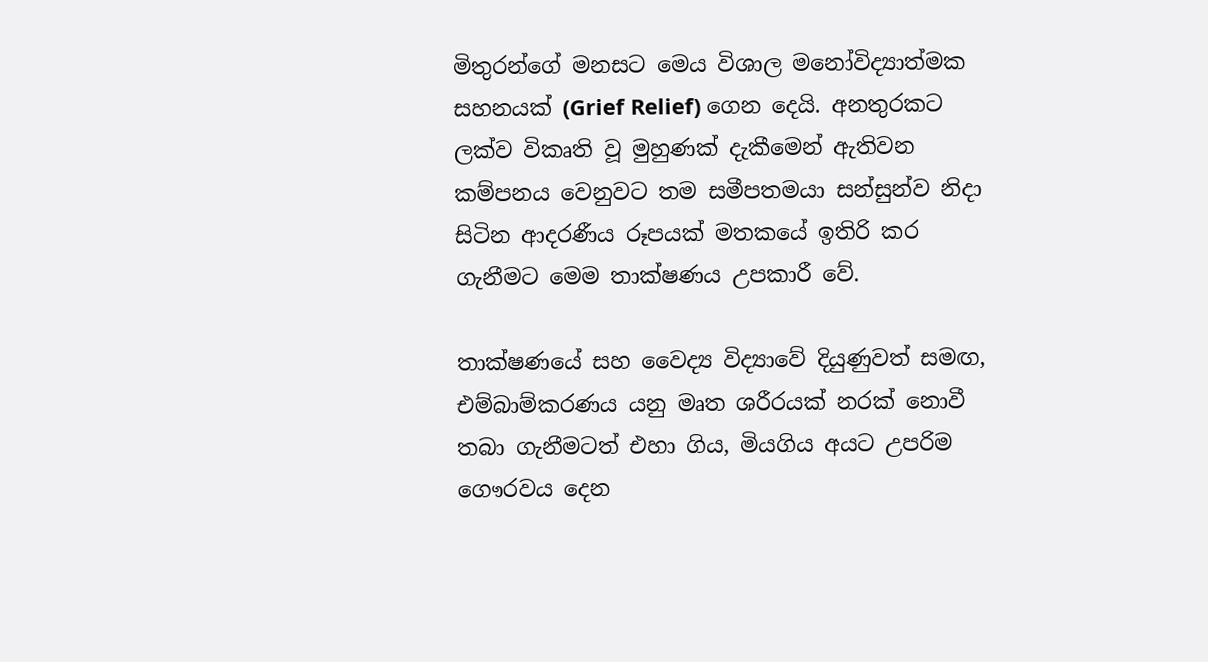මිතුරන්ගේ මනසට මෙය විශාල මනෝවිද්‍යාත්මක සහනයක් (Grief Relief) ගෙන දෙයි. අනතුරකට ලක්ව විකෘති වූ මුහුණක් දැකීමෙන් ඇතිවන කම්පනය වෙනුවට තම සමීපතමයා සන්සුන්ව නිදා සිටින ආදරණීය රූපයක් මතකයේ ඉතිරි කර ගැනීමට මෙම තාක්ෂණය උපකාරී වේ.

තාක්ෂණයේ සහ වෛද්‍ය විද්‍යාවේ දියුණුවත් සමඟ, එම්බාම්කරණය යනු මෘත ශරීරයක් නරක් නොවී තබා ගැනීමටත් එහා ගිය, මියගිය අයට උපරිම ගෞරවය දෙන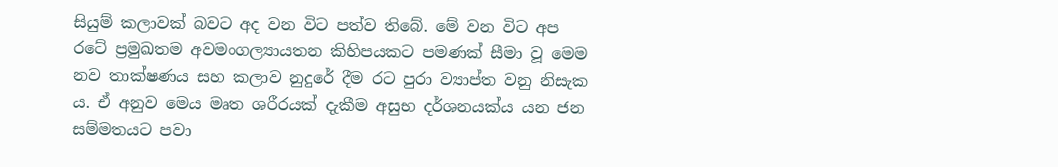සියුම් කලාවක් බවට අද වන විට පත්ව තිබේ. මේ වන විට අප රටේ ප්‍රමුඛතම අවමංගල්‍යායතන කිහිපයකට පමණක් සීමා වූ මෙම නව තාක්ෂණය සහ කලාව නුදුරේ දීම රට පුරා ව්‍යාප්ත වනු නිසැක ය. ඒ අනුව මෙය මෘත ශරීරයක් දැකීම අසුභ දර්ශනයක්ය යන ජන සම්මතයට පවා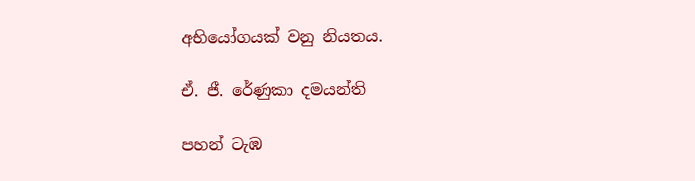අභියෝගයක් වනු නියතය.

ඒ. ජී. රේණුකා දමයන්ති

පහන් ටැඹ